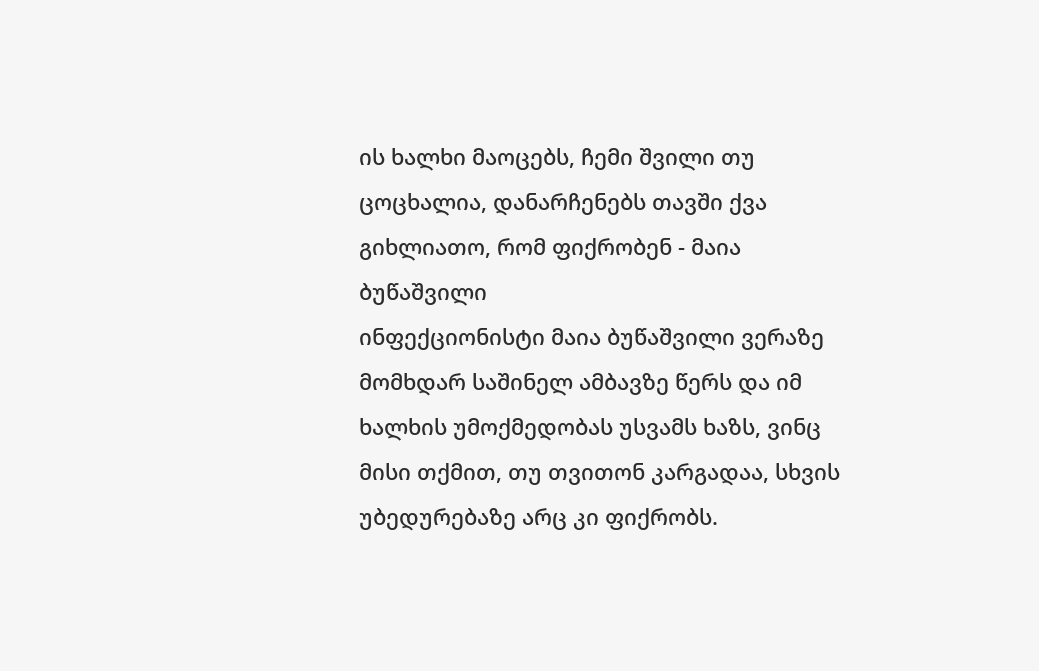ის ხალხი მაოცებს, ჩემი შვილი თუ ცოცხალია, დანარჩენებს თავში ქვა გიხლიათო, რომ ფიქრობენ - მაია ბუწაშვილი
ინფექციონისტი მაია ბუწაშვილი ვერაზე მომხდარ საშინელ ამბავზე წერს და იმ ხალხის უმოქმედობას უსვამს ხაზს, ვინც მისი თქმით, თუ თვითონ კარგადაა, სხვის უბედურებაზე არც კი ფიქრობს.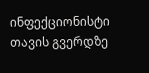ინფექციონისტი თავის გვერდზე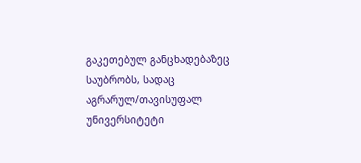გაკეთებულ განცხადებაზეც საუბრობს, სადაც აგრარულ/თავისუფალ უნივერსიტეტი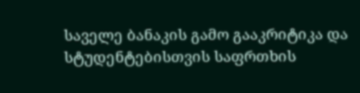საველე ბანაკის გამო გააკრიტიკა და სტუდენტებისთვის საფრთხის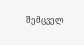შემცველ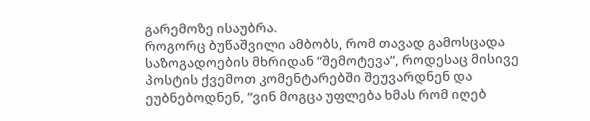გარემოზე ისაუბრა.
როგორც ბუწაშვილი ამბობს, რომ თავად გამოსცადა საზოგადოების მხრიდან “შემოტევა“, როდესაც მისივე პოსტის ქვემოთ კომენტარებში შეუვარდნენ და ეუბნებოდნენ, “ვინ მოგცა უფლება ხმას რომ იღებ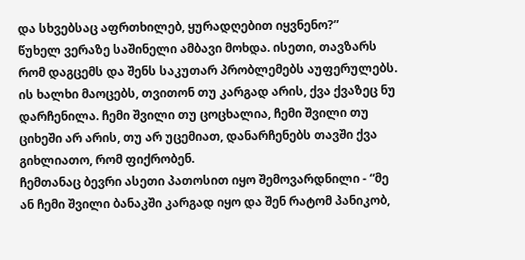და სხვებსაც აფრთხილებ, ყურადღებით იყვნენო?”
წუხელ ვერაზე საშინელი ამბავი მოხდა. ისეთი, თავზარს რომ დაგცემს და შენს საკუთარ პრობლემებს აუფერულებს.
ის ხალხი მაოცებს, თვითონ თუ კარგად არის, ქვა ქვაზეც ნუ დარჩენილა. ჩემი შვილი თუ ცოცხალია, ჩემი შვილი თუ ციხეში არ არის, თუ არ უცემიათ, დანარჩენებს თავში ქვა გიხლიათო, რომ ფიქრობენ.
ჩემთანაც ბევრი ასეთი პათოსით იყო შემოვარდნილი - “მე ან ჩემი შვილი ბანაკში კარგად იყო და შენ რატომ პანიკობ,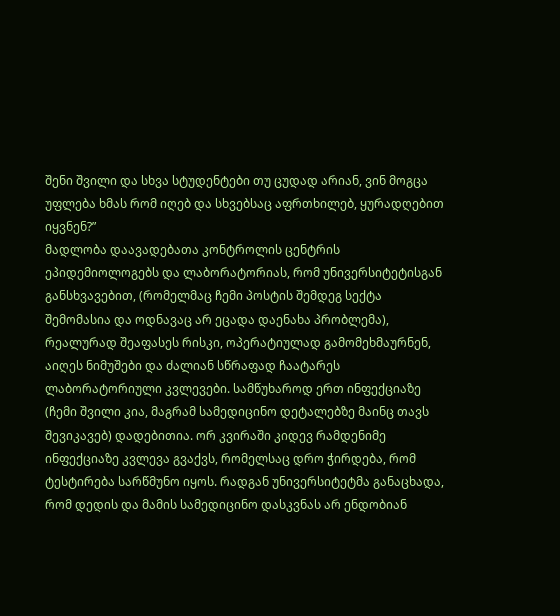შენი შვილი და სხვა სტუდენტები თუ ცუდად არიან, ვინ მოგცა უფლება ხმას რომ იღებ და სხვებსაც აფრთხილებ, ყურადღებით იყვნენ?”
მადლობა დაავადებათა კონტროლის ცენტრის ეპიდემიოლოგებს და ლაბორატორიას, რომ უნივერსიტეტისგან განსხვავებით, (რომელმაც ჩემი პოსტის შემდეგ სექტა შემომასია და ოდნავაც არ ეცადა დაენახა პრობლემა), რეალურად შეაფასეს რისკი, ოპერატიულად გამომეხმაურნენ, აიღეს ნიმუშები და ძალიან სწრაფად ჩაატარეს ლაბორატორიული კვლევები. სამწუხაროდ ერთ ინფექციაზე (ჩემი შვილი კია, მაგრამ სამედიცინო დეტალებზე მაინც თავს შევიკავებ) დადებითია. ორ კვირაში კიდევ რამდენიმე ინფექციაზე კვლევა გვაქვს, რომელსაც დრო ჭირდება, რომ ტესტირება სარწმუნო იყოს. რადგან უნივერსიტეტმა განაცხადა, რომ დედის და მამის სამედიცინო დასკვნას არ ენდობიან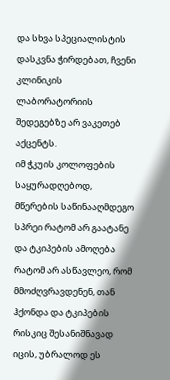და სხვა სპეციალისტის დასკვნა ჭირდებათ, ჩვენი კლინიკის ლაბორატორიის შედეგებზე არ ვაკეთებ აქცენტს.
იმ ჭკუის კოლოფების საყურადღებოდ, მწერების საწინააღმდეგო სპრეი რატომ არ გაატანე და ტკიპების ამოღება რატომ არ ასწავლეო, რომ მმოძღვრავდენენ, თან ჰქონდა და ტკიპების რისკიც შესანიშნავად იცის, უბრალოდ ეს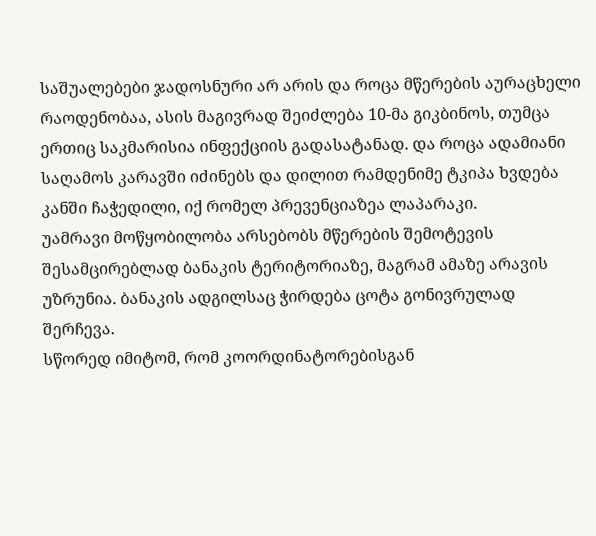საშუალებები ჯადოსნური არ არის და როცა მწერების აურაცხელი რაოდენობაა, ასის მაგივრად შეიძლება 10-მა გიკბინოს, თუმცა ერთიც საკმარისია ინფექციის გადასატანად. და როცა ადამიანი საღამოს კარავში იძინებს და დილით რამდენიმე ტკიპა ხვდება კანში ჩაჭედილი, იქ რომელ პრევენციაზეა ლაპარაკი.
უამრავი მოწყობილობა არსებობს მწერების შემოტევის შესამცირებლად ბანაკის ტერიტორიაზე, მაგრამ ამაზე არავის უზრუნია. ბანაკის ადგილსაც ჭირდება ცოტა გონივრულად შერჩევა.
სწორედ იმიტომ, რომ კოორდინატორებისგან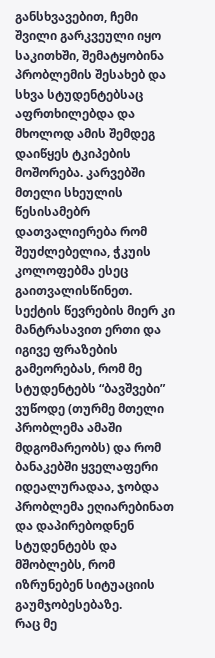განსხვავებით, ჩემი შვილი გარკვეული იყო საკითხში, შემატყობინა პრობლემის შესახებ და სხვა სტუდენტებსაც აფრთხილებდა და მხოლოდ ამის შემდეგ დაიწყეს ტკიპების მოშორება. კარვებში მთელი სხეულის წესისამებრ დათვალიერება რომ შეუძლებელია, ჭკუის კოლოფებმა ესეც გაითვალისწინეთ.
სექტის წევრების მიერ კი მანტრასავით ერთი და იგივე ფრაზების გამეორებას, რომ მე სტუდენტებს “ბავშვები” ვუწოდე (თურმე მთელი პრობლემა ამაში მდგომარეობს) და რომ ბანაკებში ყველაფერი იდეალურადაა, ჯობდა პრობლემა ეღიარებინათ და დაპირებოდნენ სტუდენტებს და მშობლებს, რომ იზრუნებენ სიტუაციის გაუმჯობესებაზე.
რაც მე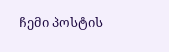ჩემი პოსტის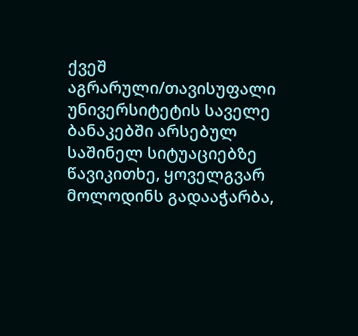ქვეშ აგრარული/თავისუფალი უნივერსიტეტის საველე ბანაკებში არსებულ საშინელ სიტუაციებზე წავიკითხე, ყოველგვარ მოლოდინს გადააჭარბა,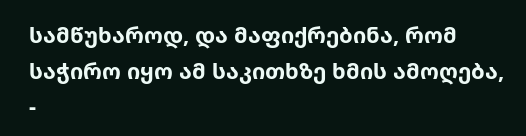სამწუხაროდ, და მაფიქრებინა, რომ საჭირო იყო ამ საკითხზე ხმის ამოღება, -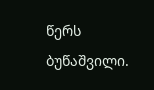წერს ბუწაშვილი.